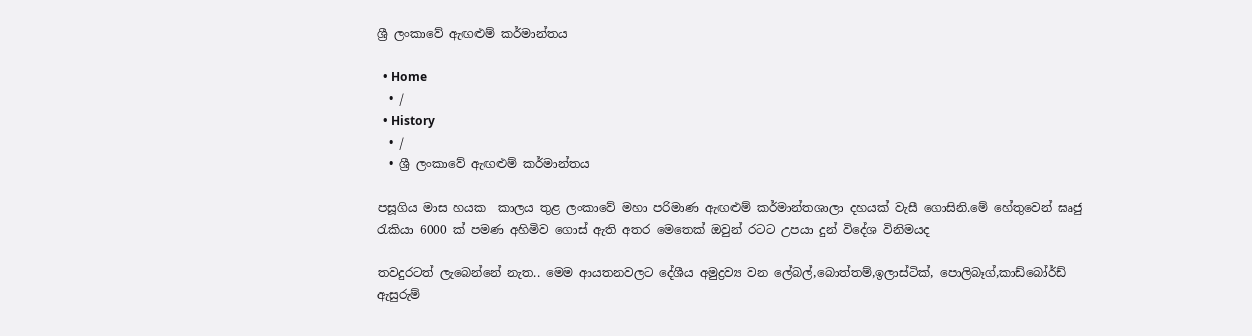ශ්‍රී ලංකාවේ ඇඟළුම් කර්මාන්තය

  • Home
  • /
  • History
  • /
  • ශ්‍රී ලංකාවේ ඇඟළුම් කර්මාන්තය

පසූගිය මාස හයක  කාලය තුළ ලංකාවේ මහා පරිමාණ ඇඟළුම් කර්මාන්තශාලා දහයක් වැසී ගොසිනි.මේ හේතුවෙන් ඝෘජු රැකියා 6000 ක් පමණ අහිමිව ගොස් ඇති අතර මෙතෙක් ඔවුන් රටට උපයා දුන් විදේශ විනිමයද

තවදුරටත් ලැබෙන්නේ නැත.. මෙම ආයතනවලට දේශීය අමුද්‍රව්‍ය වන ලේබල්,බොත්තම්,ඉලාස්ටික්, පොලිබෑග්,කාඩ්බෝර්ඩ් ඇසුරුම්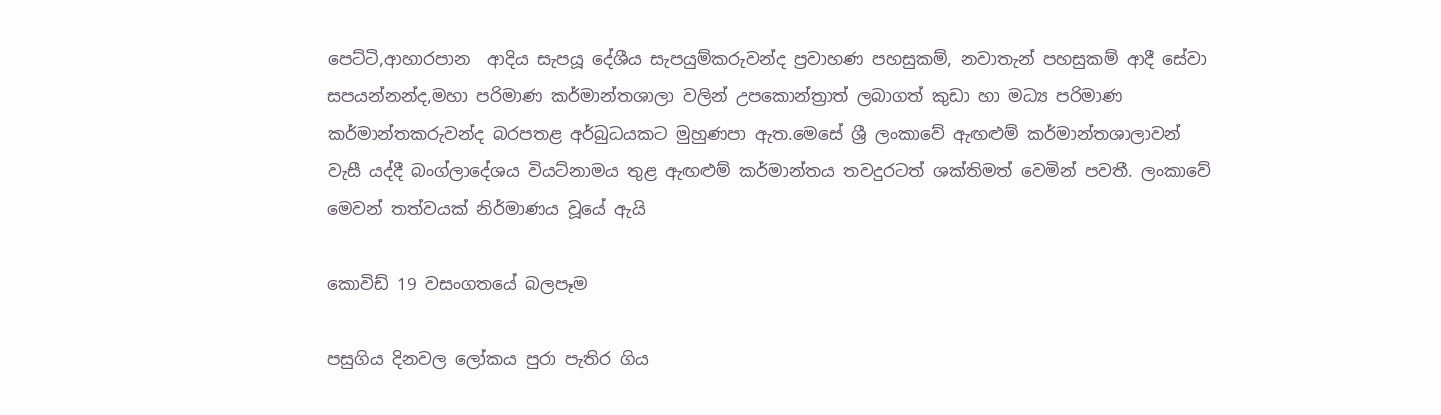පෙට්ටි,ආහාරපාන  ආදිය සැපයූ දේශීය සැපයුම්කරුවන්ද ප්‍රවාහණ පහසුකම්, නවාතැන් පහසුකම් ආදී සේවා සපයන්නන්ද,මහා පරිමාණ කර්මාන්තශාලා වලින් උපකොන්ත්‍රාත් ලබාගත් කුඩා හා මධ්‍ය පරිමාණ කර්මාන්තකරුවන්ද බරපතළ අර්බුධයකට මුහුණපා ඇත.මෙසේ ශ්‍රී ලංකාවේ ඇඟළුම් කර්මාන්තශාලාවන් වැසී යද්දී බංග්ලාදේශය වියට්නාමය තුළ ඇඟළුම් කර්මාන්තය තවදුරටත් ශක්තිමත් වෙමින් පවතී. ලංකාවේ මෙවන් තත්වයක් නිර්මාණය වූයේ ඇයි

කොවිඩ් 19 වසංගතයේ බලපෑම

පසුගිය දිනවල ලෝකය පුරා පැතිර ගිය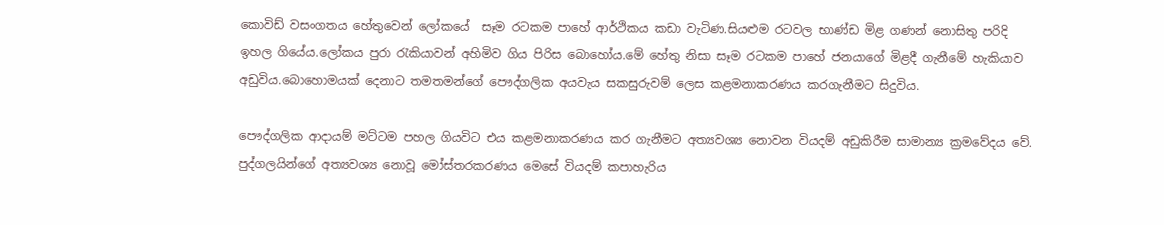කොවිඩ් වසංගතය හේතුවෙන් ලෝකයේ  සෑම රටකම පාහේ ආර්ථිකය කඩා වැටිණ.සියළුම රටවල භාණ්ඩ මිළ ගණන් නොසිතු පරිදි ඉහල ගියේය.ලෝකය පුරා රැකියාවන් අහිමිව ගිය පිරිස බොහෝය.මේ හේතු නිසා සෑම රටකම පාහේ ජනයාගේ මිළදී ගැනීමේ හැකියාව අඩුවිය.බොහොමයක් දෙනාට තමතමන්ගේ පෞද්ගලික අයවැය සකසුරුවම් ලෙස කළමනාකරණය කරගැනීමට සිදුවිය.

පෞද්ගලික ආදායම් මට්ටම පහල ගියවිට එය කළමනාකරණය කර ගැනීමට අත්‍යවශ්‍ය නොවන වියදම් අඩුකිරීම සාමාන්‍ය ක්‍රමවේදය වේ. පුද්ගලයින්ගේ අත්‍යවශ්‍ය නොවූ මෝස්තරකරණය මෙසේ වියදම් කපාහැරිය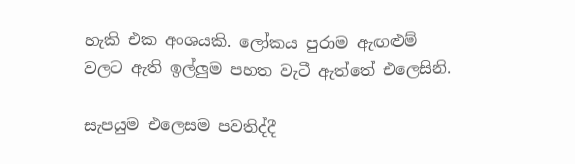හැකි එක අංශයකි. ලෝකය පුරාම ඇඟළුම් වලට ඇති ඉල්ලුම පහත වැටී ඇත්තේ එලෙසිනි.

සැපයුම එලෙසම පවතිද්දී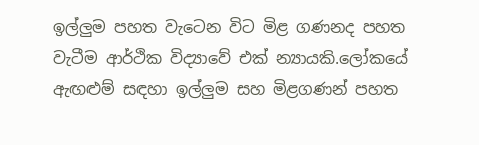ඉල්ලුම පහත වැටෙන විට මිළ ගණනද පහත වැටීම ආර්ථික විද්‍යාවේ එක් න්‍යායකි.ලෝකයේ ඇඟළුම් සඳහා ඉල්ලුම සහ මිළගණන් පහත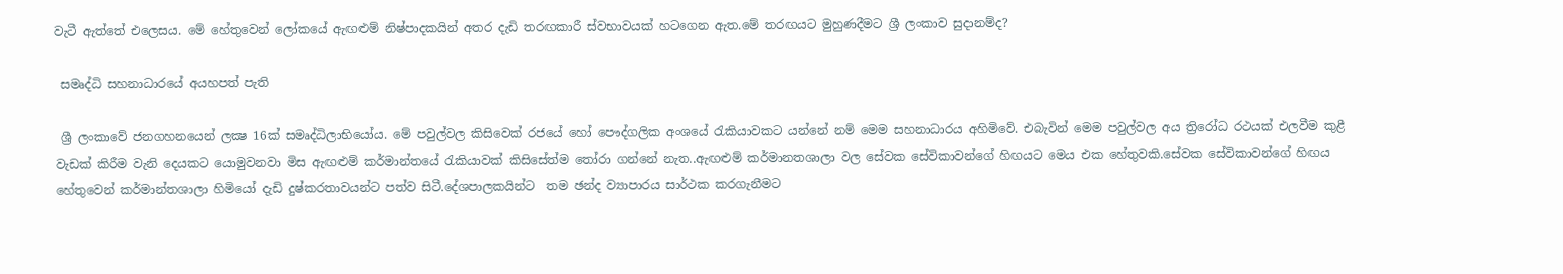වැටී ඇත්තේ එලෙසය. මේ හේතුවෙන් ලෝකයේ ඇඟළුම් නිෂ්පාදකයින් අතර දැඩි තරඟකාරී ස්වභාවයක් හටගෙන ඇත.මේ තරඟයට මුහුණදීමට ශ්‍රී ලංකාව සුදානම්ද?

 සමෘද්ධි සහනාධාරයේ අයහපත් පැති

 ශ්‍රී ලංකාවේ ජනගහනයෙන් ලක්‍ෂ 16ක් සමෘද්ධිලාභියෝය. මේ පවුල්වල කිසිවෙක් රජයේ හෝ පෞද්ගලික අංශයේ රැකියාවකට යන්නේ නම් මෙම සහනාධාරය අහිමිවේ. එබැවින් මෙම පවුල්වල අය ත්‍රිරෝධ රථයක් එලවීම කුළී වැඩක් කිරීම වැනි දෙයකට යොමුවනවා මිස ඇඟළුම් කර්මාන්තයේ රැකියාවක් කිසිසේත්ම තෝරා ගන්නේ නැත..ඇඟළුම් කර්මානතශාලා වල සේවක සේවිකාවන්ගේ හිඟයට මෙය එක හේතුවකි.සේවක සේවිකාවන්ගේ හිඟය හේතුවෙන් කර්මාන්තශාලා හිමියෝ දැඩි දුෂ්කරතාවයන්ට පත්ව සිටී.දේශපාලකයින්ට  තම ඡන්ද ව්‍යාපාරය සාර්ථක කරගැනීමට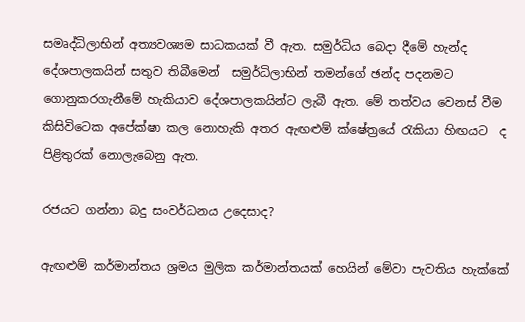සමෘද්ධිලාභින් අත්‍යවශ්‍යම සාධකයක් වී ඇත. සමුර්ධිය බෙදා දීමේ හැන්ද දේශපාලකයින් සතුව තිබීමෙන්  සමුර්ධිලාභින් තමන්ගේ ඡන්ද පදනමට ගොනුකරගැනීමේ හැකියාව දේශපාලකයින්ට ලැබී ඇත. මේ තත්වය වෙනස් වීම කිසිවිටෙක අපේක්ෂා කල නොහැකි අතර ඇඟළුම් ක්ෂේත්‍රයේ රැකියා හිඟයට  ද පිළිතුරක් නොලැබෙනු ඇත.

රජයට ගන්නා බදු සංවර්ධනය උදෙසාද?

ඇඟළුම් කර්මාන්තය ශ්‍රමය මුලික කර්මාන්තයක් හෙයින් මේවා පැවතිය හැක්කේ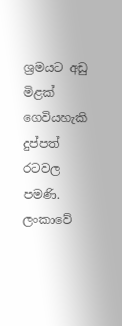ශ්‍රමයට අඩු මිළක් ගෙවියහැකි දුප්පත් රටවල පමණි. ලංකාවේ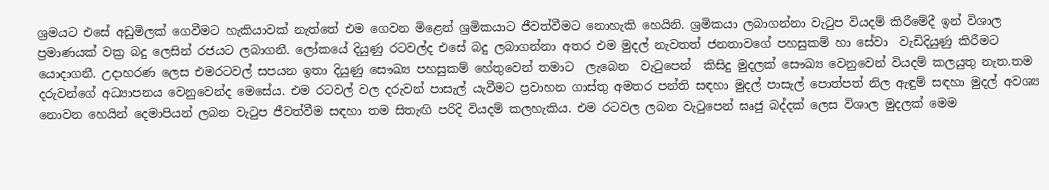ශ්‍රමයට එසේ අඩුමිලක් ගෙවීමට හැකියාවක් නැත්තේ එම ගෙවන මිළෙන් ශ්‍රමිකයාට ජීවත්වීමට නොහැකි හෙයිනි. ශ්‍රමිකයා ලබාගන්නා වැටුප වියදම් කිරීමේදී ඉන් විශාල ප්‍රමාණයක් වක්‍ර බදු ලෙසින් රජයට ලබාගනී. ලෝකයේ දියුණු රටවල්ද එසේ බදු ලබාගන්නා අතර එම මුදල් නැවතත් ජනතාවගේ පහසුකම් හා සේවා  වැඩිදියුණු කිරීමට යොදාගනී. උදාහරණ ලෙස එමරටවල් සපයන ඉතා දියුණු සෞඛ්‍ය පහසුකම් හේතුවෙන් තමාට  ලැබෙන  වැටුපෙන්  කිසිදු මුදලක් සෞඛ්‍ය වෙනුවෙන් වියදම් කලයුතු නැත.තම දරුවන්ගේ අධ්‍යාපනය වෙනුවෙන්ද මෙසේය. එම රටවල් වල දරුවන් පාසැල් යැවීමට ප්‍රවාහන ගාස්තු අමතර පන්ති සඳහා මුදල් පාසැල් පොත්පත් නිල ඇඳුම් සඳහා මුදල් අවශ්‍ය නොවන හෙයින් දෙමාපියන් ලබන වැටුප ජීවත්වීම සඳහා තම සිතැඟි පරිදි වියදම් කලහැකිය. එම රටවල ලබන වැටුපෙන් ඝෘජු බද්දක් ලෙස විශාල මුදලක් මෙම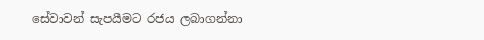සේවාවන් සැපයීමට රජය ලබාගන්නා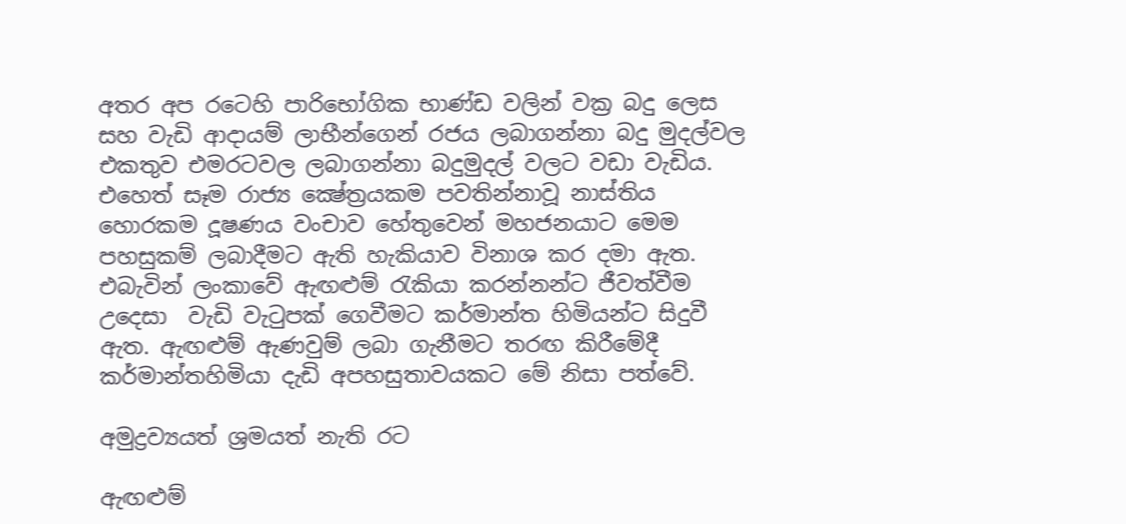අතර අප රටෙහි පාරිභෝගික භාණ්ඩ වලින් වක්‍ර බදු ලෙස සහ වැඩි ආදායම් ලාභීන්ගෙන් රජය ලබාගන්නා බදු මුදල්වල එකතුව එමරටවල ලබාගන්නා බදුමුදල් වලට වඩා වැඩිය. එහෙත් සෑම රාජ්‍ය ක්‍ෂේත්‍රයකම පවතින්නාවූ නාස්තිය හොරකම දූෂණය වංචාව හේතුවෙන් මහජනයාට මෙම පහසුකම් ලබාදීමට ඇති හැකියාව විනාශ කර දමා ඇත. එබැවින් ලංකාවේ ඇඟළුම් රැකියා කරන්නන්ට ජීවත්වීම උදෙසා  වැඩි වැටුපක් ගෙවීමට කර්මාන්ත හිමියන්ට සිදුවී ඇත. ඇඟළුම් ඇණවුම් ලබා ගැනීමට තරඟ කිරීමේදී කර්මාන්තහිමියා දැඩි අපහසුතාවයකට මේ නිසා පත්වේ.

අමුද්‍රව්‍යයත් ශ්‍රමයත් නැති රට

ඇඟළුම්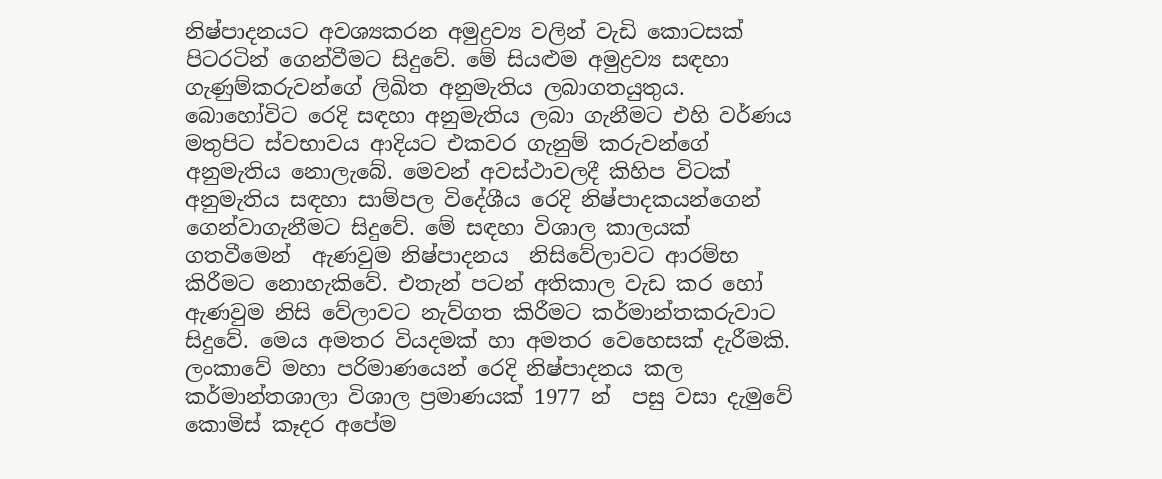නිෂ්පාදනයට අවශ්‍යකරන අමුද්‍රව්‍ය වලින් වැඩි කොටසක් පිටරටින් ගෙන්වීමට සිදුවේ. මේ සියළුම අමුද්‍රව්‍ය සඳහා ගැණුම්කරුවන්ගේ ලිඛිත අනුමැතිය ලබාගතයුතුය. බොහෝවිට රෙදි සඳහා අනුමැතිය ලබා ගැනීමට එහි වර්ණය මතුපිට ස්වභාවය ආදියට එකවර ගැනුම් කරුවන්ගේ අනුමැතිය නොලැබේ. මෙවන් අවස්ථාවලදී කිහිප විටක් අනුමැතිය සඳහා සාම්පල විදේශීය රෙදි නිෂ්පාදකයන්ගෙන් ගෙන්වාගැනීමට සිදුවේ. මේ සඳහා විශාල කාලයක් ගතවීමෙන්  ඇණවුම නිෂ්පාදනය  නිසිවේලාවට ආරම්භ කිරීමට නොහැකිවේ. එතැන් පටන් අතිකාල වැඩ කර හෝ ඇණවුම නිසි වේලාවට නැව්ගත කිරීමට කර්මාන්තකරුවාට සිදුවේ. මෙය අමතර වියදමක් හා අමතර වෙහෙසක් දැරීමකි. ලංකාවේ මහා පරිමාණයෙන් රෙදි නිෂ්පාදනය කල කර්මාන්තශාලා විශාල ප්‍රමාණයක් 1977 න්  පසු වසා දැමුවේ කොමිස් කෑදර අපේම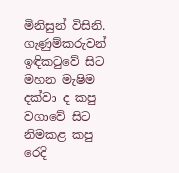මිනිසුන් විසිනි. ගැණුම්කරුවන් ඉඳිකටුවේ සිට මහන මැෂිම දක්වා ද කපු වගාවේ සිට නිමකළ කපු රෙදි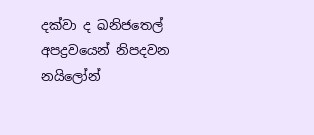දක්වා ද ඛනිජතෙල් අපද්‍රවයෙන් නිපදවන නයිලෝන්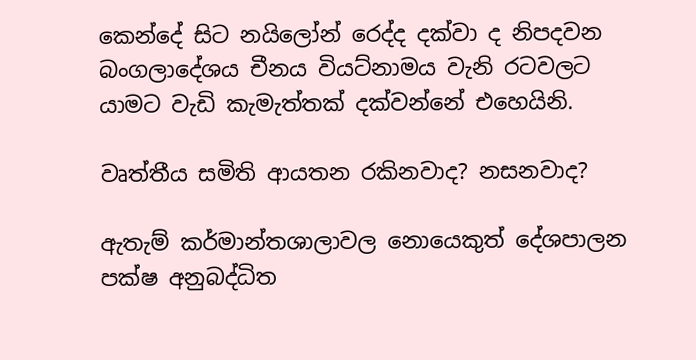කෙන්දේ සිට නයිලෝන් රෙද්ද දක්වා ද නිපදවන බංගලාදේශය චීනය වියට්නාමය වැනි රටවලට යාමට වැඩි කැමැත්තක් දක්වන්නේ එහෙයිනි.

වෘත්තීය සමිති ආයතන රකිනවාද? නසනවාද?

ඇතැම් කර්මාන්තශාලාවල නොයෙකුත් දේශපාලන පක්ෂ අනුබද්ධිත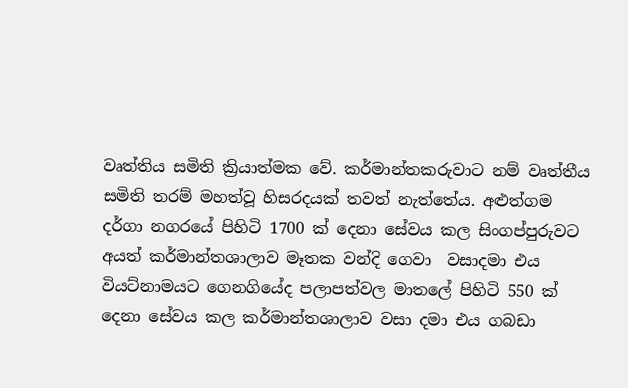වෘත්‍තිය සමිති ක්‍රියාත්මක වේ. කර්මාන්තකරුවාට නම් වෘත්‍තීය සමිති තරම් මහත්වූ හිසරදයක් තවත් නැත්තේය. අළුත්ගම දර්ගා නගරයේ පිහිටි 1700 ක් දෙනා සේවය කල සිංගප්පුරුවට අයත් කර්මාන්තශාලාව මෑතක වන්දි ගෙවා  වසාදමා එය වියට්නාමයට ගෙනගියේද පලාපත්වල මාතලේ පිහිටි 550 ක් දෙනා සේවය කල කර්මාන්තශාලාව වසා දමා එය ගබඩා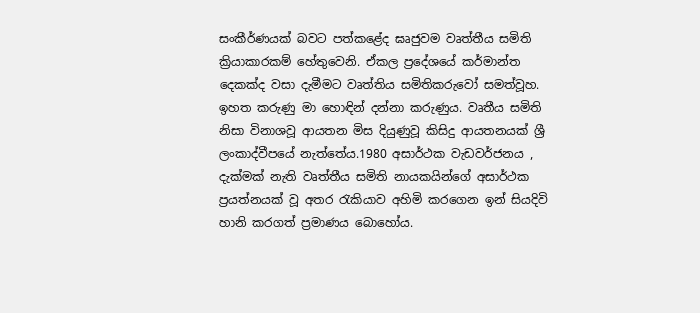සංකීර්ණයක් බවට පත්කළේද ඝෘජුවම වෘත්තීය සමිති ක්‍රියාකාරකම් හේතුවෙනි. ඒකල ප්‍රදේශයේ කර්මාන්ත දෙකක්ද වසා දැමීමට වෘත්තිය සමිතිකරුවෝ සමත්වූහ. ඉහත කරුණු මා හොඳින් දන්නා කරුණුය. වෘතීය සමිති නිසා විනාශවූ ආයතන මිස දියුණුවූ කිසිදු ආයතනයක් ශ්‍රී ලංකාද්වීපයේ නැත්තේය.1980 අසාර්ථක වැඩවර්ජනය , දැක්මක් නැති වෘත්තීය සමිති නායකයින්ගේ අසාර්ථක ප්‍රයත්නයක් වූ අතර රැකියාව අහිමි කරගෙන ඉන් සියදිවි හානි කරගත් ප්‍රමාණය බොහෝය.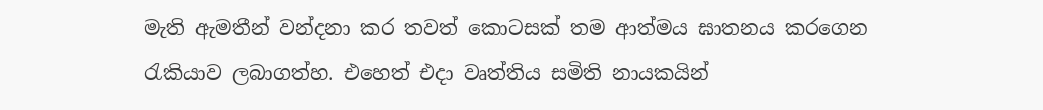මැති ඇමතීන් වන්දනා කර තවත් කොටසක් තම ආත්මය ඝාතනය කරගෙන රැකියාව ලබාගත්හ. එහෙත් එදා වෘත්තිය සමිති නායකයින්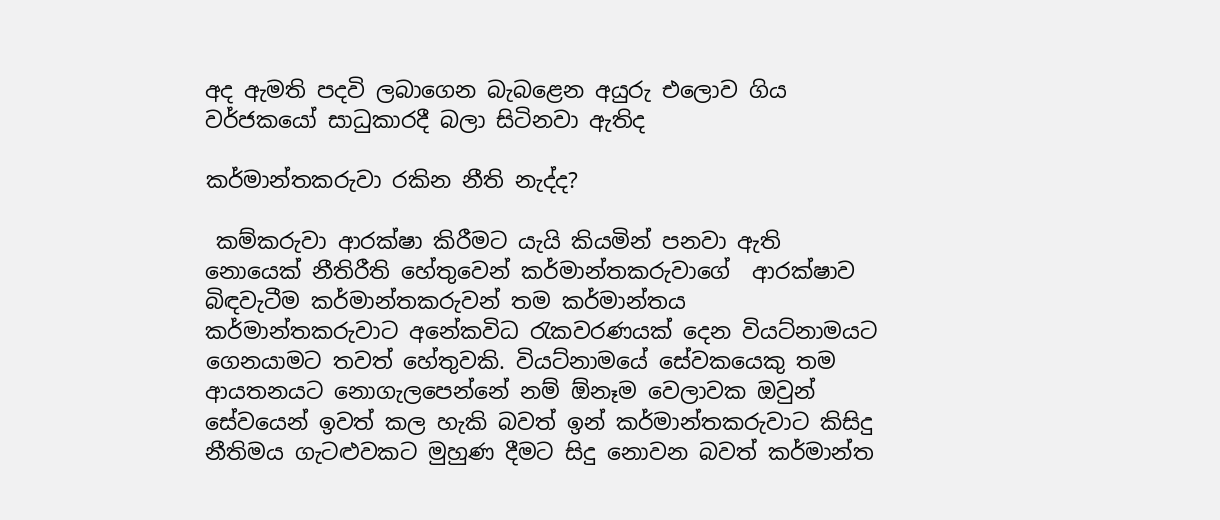අද ඇමති පදවි ලබාගෙන බැබළෙන අයුරු එලොව ගිය  වර්ජකයෝ සාධුකාරදී බලා සිටිනවා ඇතිද

කර්මාන්තකරුවා රකින නීති නැද්ද?

 කම්කරුවා ආරක්ෂා කිරීමට යැයි කියමින් පනවා ඇති නොයෙක් නීතිරීති හේතුවෙන් කර්මාන්තකරුවාගේ  ආරක්ෂාව බිඳවැටීම කර්මාන්තකරුවන් තම කර්මාන්තය කර්මාන්තකරුවාට අනේකවිධ රැකවරණයක් දෙන වියට්නාමයට ගෙනයාමට තවත් හේතුවකි. වියට්නාමයේ සේවකයෙකු තම ආයතනයට නොගැලපෙන්නේ නම් ඕනෑම වෙලාවක ඔවුන් සේවයෙන් ඉවත් කල හැකි බවත් ඉන් කර්මාන්තකරුවාට කිසිදු නීතිමය ගැටළුවකට මුහුණ දීමට සිදු නොවන බවත් කර්මාන්ත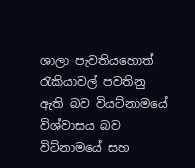ශාලා පැවතියහොත් රැකියාවල් පවතිනු ඇති බව වියට්නාමයේ විශ්වාසය බව විට්නාමයේ සහ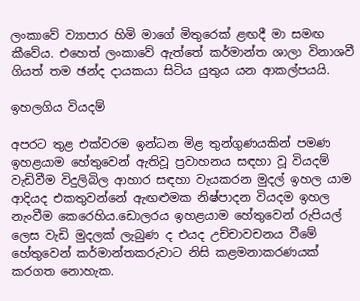ලංකාවේ ව්‍යාපාර හිමි මාගේ මිතුරෙක් ළඟදී මා සමඟ කීවේය. එහෙත් ලංකාවේ ඇත්තේ කර්මාන්ත ශාලා විනාශවී ගියත් තම ඡන්ද දායකයා සිටිය යුතුය යන ආකල්පයයි.

ඉහලගිය වියදම්

අපරට තුළ එක්වරම ඉන්ධන මිළ තුන්ගුණයකින් පමණ ඉහළයාම හේතුවෙන් ඇතිවූ ප්‍රවාහනය සඳහා වූ වියදම් වැඩිවීම විදුලිබිල ආහාර සඳහා වැයකරන මුදල් ඉහල යාම ආදියද එකතුවන්නේ ඇඟළුමක නිෂ්පාදන වියදම ඉහල නැංවීම කෙරෙහිය.ඩොලරය ඉහළයාම හේතුවෙන් රුපියල් ලෙස වැඩි මුදලක් ලැබුණ ද එයද උච්චාවචනය වීමේ හේතුවෙන් කර්මාන්තකරුවාට නිසි කළමනාකරණයක් කරගත නොහැක.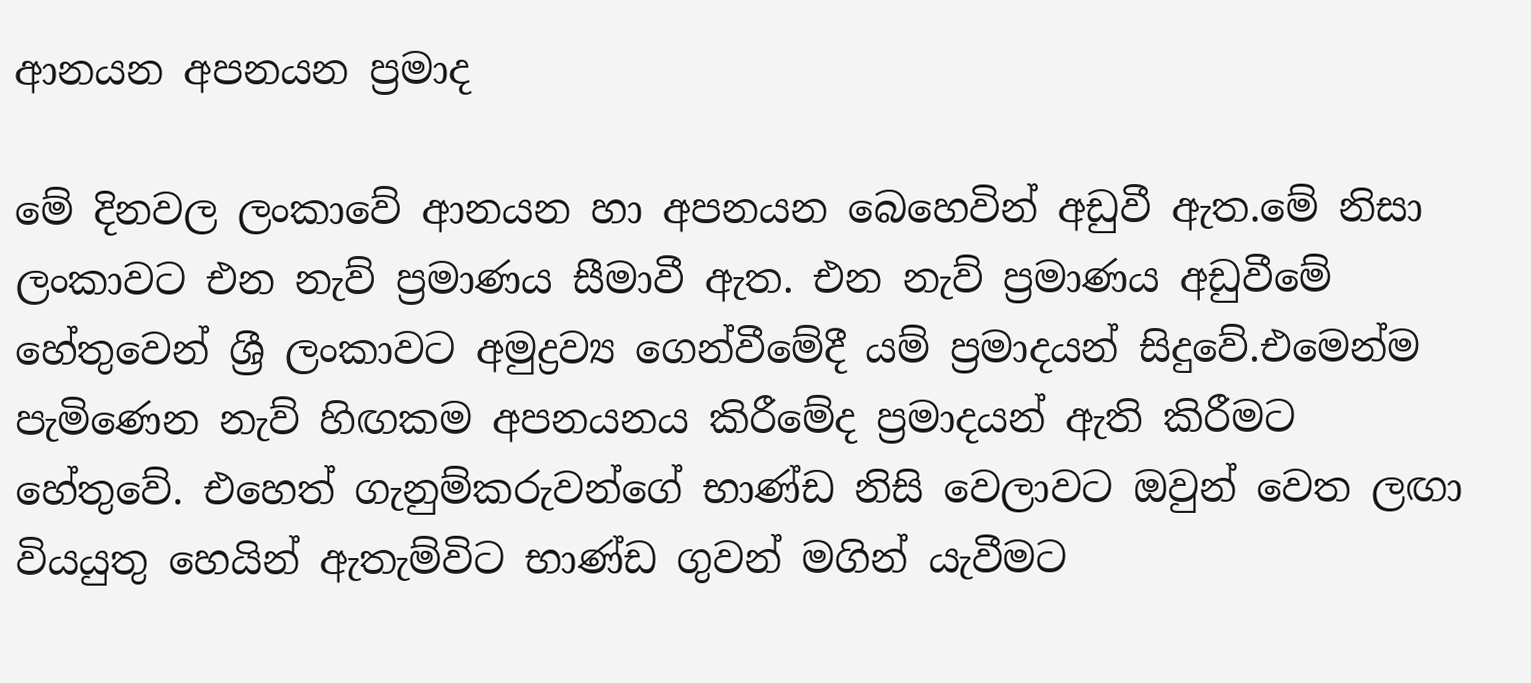ආනයන අපනයන ප්‍රමාද

මේ දිනවල ලංකාවේ ආනයන හා අපනයන බෙහෙවින් අඩුවී ඇත.මේ නිසා ලංකාවට එන නැව් ප්‍රමාණය සීමාවී ඇත. එන නැව් ප්‍රමාණය අඩුවීමේ හේතුවෙන් ශ්‍රී ලංකාවට අමුද්‍රව්‍ය ගෙන්වීමේදී යම් ප්‍රමාදයන් සිදුවේ.එමෙන්ම පැමිණෙන නැව් හිඟකම අපනයනය කිරීමේද ප්‍රමාදයන් ඇති කිරීමට හේතුවේ. එහෙත් ගැනුම්කරුවන්ගේ භාණ්ඩ නිසි වෙලාවට ඔවුන් වෙත ලඟා වියයුතු හෙයින් ඇතැම්විට භාණ්ඩ ගුවන් මගින් යැවීමට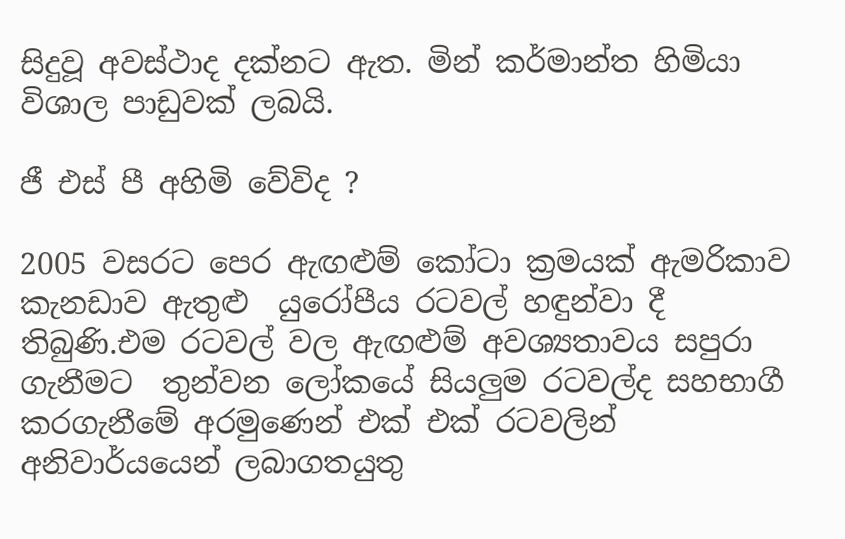සිදුවූ අවස්ථාද දක්නට ඇත. මින් කර්මාන්ත හිමියා විශාල පාඩුවක් ලබයි.

ජී එස් පී අහිමි වේවිද ?

2005 වසරට පෙර ඇඟළුම් කෝටා ක්‍රමයක් ඇමරිකාව කැනඩාව ඇතුළු  යුරෝපීය රටවල් හඳුන්වා දී තිබුණි.එම රටවල් වල ඇඟළුම් අවශ්‍යතාවය සපුරා ගැනීමට  තුන්වන ලෝකයේ සියලුම රටවල්ද සහභාගී කරගැනීමේ අරමුණෙන් එක් එක් රටවලින් අනිවාර්යයෙන් ලබාගතයුතු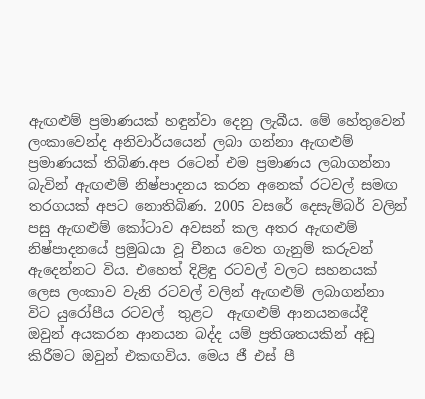ඇඟළුම් ප්‍රමාණයක් හඳුන්වා දෙනු ලැබීය. මේ හේතුවෙන් ලංකාවෙන්ද අනිවාර්යයෙන් ලබා ගන්නා ඇඟළුම් ප්‍රමාණයක් තිබිණ.අප රටෙන් එම ප්‍රමාණය ලබාගන්නා බැවින් ඇඟළුම් නිෂ්පාදනය කරන අනෙක් රටවල් සමඟ තරගයක් අපට නොතිබිණ. 2005 වසරේ දෙසැම්බර් වලින් පසු ඇඟළුම් කෝටාව අවසන් කල අතර ඇඟළුම් නිෂ්පාදනයේ ප්‍රමුඛයා වූ චීනය වෙත ගැනුම් කරුවන් ඇදෙන්නට විය. එහෙත් දිළිඳු රටවල් වලට සහනයක් ලෙස ලංකාව වැනි රටවල් වලින් ඇඟළුම් ලබාගන්නා විට යුරෝපීය රටවල්  තුළට  ඇඟළුම් ආනයනයේදී ඔවුන් අයකරන ආනයන බද්ද යම් ප්‍රතිශතයකින් අඩු කිරීමට ඔවුන් එකඟවිය. මෙය ජී එස් පී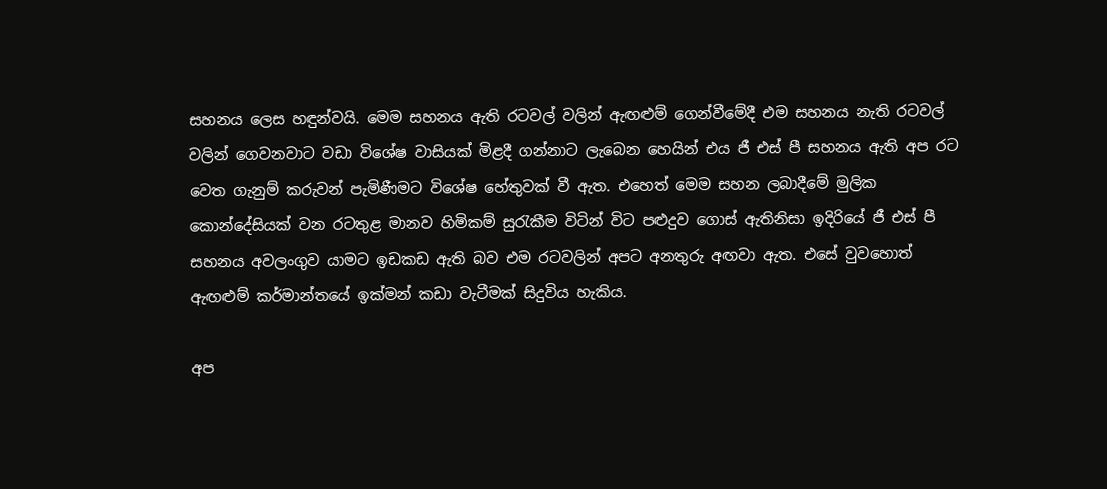සහනය ලෙස හඳුන්වයි. මෙම සහනය ඇති රටවල් වලින් ඇඟළුම් ගෙන්වීමේදී එම සහනය නැති රටවල් වලින් ගෙවනවාට වඩා විශේෂ වාසියක් මිළදී ගන්නාට ලැබෙන හෙයින් එය ජී එස් පී සහනය ඇති අප රට වෙත ගැනුම් කරුවන් පැමිණීමට විශේෂ හේතුවක් වී ඇත. එහෙත් මෙම සහන ලබාදීමේ මුලික  කොන්දේසියක් වන රටතුළ මානව හිමිකම් සුරැකීම විටින් විට පළුදුව ගොස් ඇතිනිසා ඉදිරියේ ජී එස් පී සහනය අවලංගුව යාමට ඉඩකඩ ඇති බව එම රටවලින් අපට අනතුරු අඟවා ඇත. එසේ වුවහොත් ඇඟළුම් කර්මාන්තයේ ඉක්මන් කඩා වැටීමක් සිදුවිය හැකිය.

අප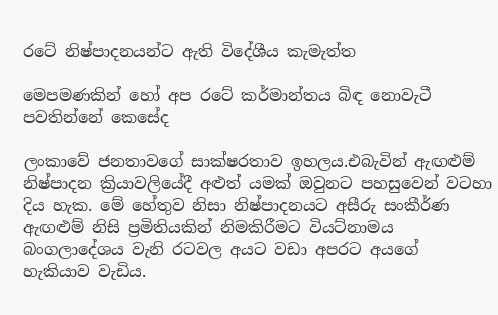රටේ නිෂ්පාදනයන්ට ඇති විදේශීය කැමැත්ත

මෙපමණකින් හෝ අප රටේ කර්මාන්තය බිඳ නොවැටී පවතින්නේ කෙසේද

ලංකාවේ ජනතාවගේ සාක්ෂරතාව ඉහලය.එබැවින් ඇඟළුම් නිෂ්පාදන ක්‍රියාවලියේදී අළුත් යමක් ඔවුනට පහසුවෙන් වටහා දිය හැක. මේ හේතුව නිසා නිෂ්පාදනයට අසීරු සංකීර්ණ ඇඟළුම් නිසි ප්‍රමිතියකින් නිමකිරීමට වියට්නාමය බංගලාදේශය වැනි රටවල අයට වඩා අපරට අයගේ හැකියාව වැඩිය.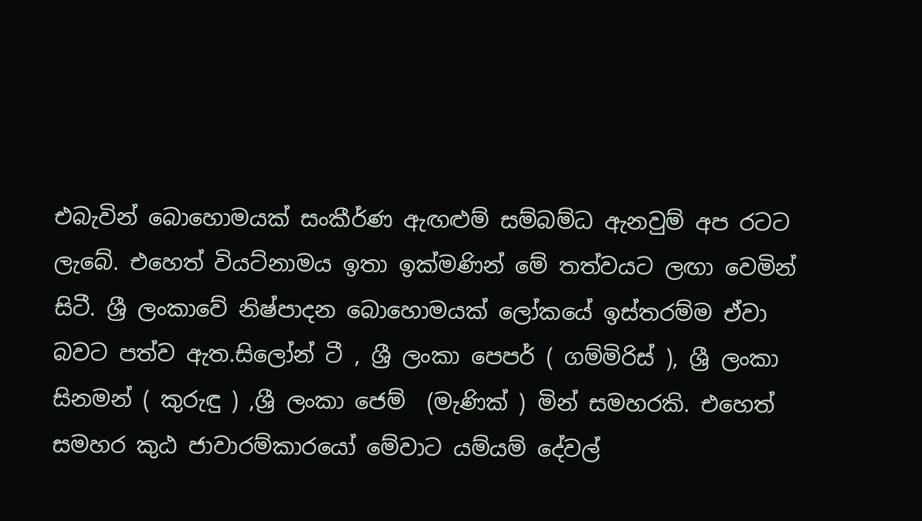එබැවින් බොහොමයක් සංකීර්ණ ඇඟළුම් සම්බම්ධ ඇනවුම් අප රටට ලැබේ. එහෙත් වියට්නාමය ඉතා ඉක්මණින් මේ තත්වයට ලඟා වෙමින් සිටී. ශ්‍රී ලංකාවේ නිෂ්පාදන බොහොමයක් ලෝකයේ ඉස්තරම්ම ඒවා බවට පත්ව ඇත.සිලෝන් ටී , ශ්‍රී ලංකා පෙපර් ( ගම්මිරිස් ), ශ්‍රී ලංකා සිනමන් ( කුරුඳු ) ,ශ්‍රී ලංකා ජෙම්  (මැණික් ) මින් සමහරකි. එහෙත් සමහර කුඨ ජාවාරම්කාරයෝ මේවාට යම්යම් දේවල්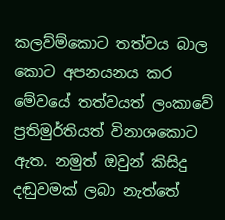කලව්ම්කොට තත්වය බාල කොට අපනයනය කර මේවයේ තත්වයත් ලංකාවේ ප්‍රතිමුර්තියත් විනාශකොට ඇත. නමුත් ඔවුන් කිසිදු දඬුවමක් ලබා නැත්තේ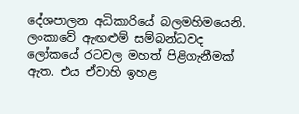දේශපාලන අධිකාරියේ බලමහිමයෙනි. ලංකාවේ ඇඟළුම් සම්බන්ධවද ලෝකයේ රටවල මහත් පිළිගැනීමක් ඇත. එය ඒවාහි ඉහළ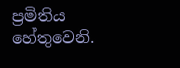ප්‍රමිතිය හේතුවෙනි.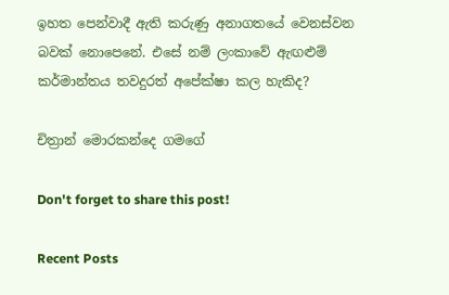ඉහත පෙන්වාදී ඇති කරුණු අනාගතයේ වෙනස්වන බවක් නොපෙනේ. එසේ නම් ලංකාවේ ඇඟළුම් කර්මාන්තය තවදුරත් අපේක්ෂා කල හැකිද?

චිත්‍රාන් මොරකන්දෙ ගමගේ

Don't forget to share this post!

Recent Posts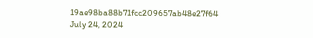19ae98ba88b71fcc209657ab48e27f64
July 24, 2024